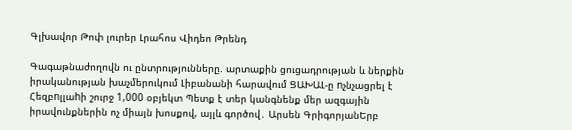Գլխավոր Թոփ լուրեր Լրահոս Վիդեո Թրենդ

Գագաթնաժողովն ու ընտրությունները. արտաքին ցուցադրության և ներքին իրականության խաչմերուկում Լիբանանի հարավում ՑԱԽԱԼ-ը nչնչացրել է Հեզբnլլաhի շուրջ 1,000 օբյեկտ Պետք է տեր կանգնենք մեր ազգային իրավունքներին ոչ միայն խոսքով, այլև գործով․ Արսեն ԳրիգորյանԵրբ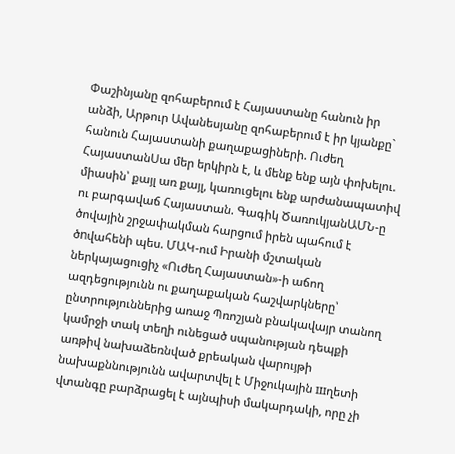Փաշինյանը զոհաբերում է Հայաստանը հանուն իր անձի, Արթուր Ավանեսյանը զոհաբերում է իր կյանքը` հանուն Հայաստանի քաղաքացիների. Ուժեղ ՀայաստանՍա մեր երկիրն է, և մենք ենք այն փոխելու. միասին՝ քայլ առ քայլ, կառուցելու ենք արժանապատիվ ու բարգավաճ Հայաստան. Գագիկ ԾառուկյանԱՄՆ-ը ծովային շրջափակման հարցում իրեն պահում է ծnվահենի պես. ՄԱԿ-ում Իրանի մշտական ներկայացուցիչ «Ուժեղ Հայաստան»-ի աճող ազդեցությունն ու քաղաքական հաշվարկները՝ ընտրություններից առաջ Պռոշյան բնակավայր տանող կամրջի տակ տեղի ունեցած սպանության դեպքի առթիվ նախաձեռնված քրեական վարույթի նախաքննությունն ավարտվել է Միջուկային шղետի վտանգը բարձրացել է այնպիսի մակարդակի, որը չի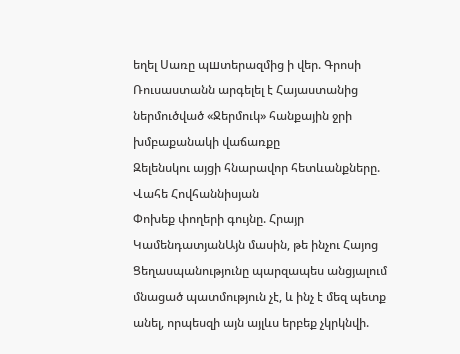եղել Սառը պшտերազմից ի վեր. Գրոսի
Ռուսաստանն արգելել է Հայաստանից ներմուծված «Ջերմուկ» հանքային ջրի խմբաքանակի վաճառքը
Զելենսկու այցի հնարավոր հետևանքները. Վահե Հովհաննիսյան
Փոխեք փողերի գույնը. Հրայր ԿամենդատյանԱյն մասին, թե ինչու Հայոց Ցեղասպանությունը պարզապես անցյալում մնացած պատմություն չէ, և ինչ է մեզ պետք անել, որպեսզի այն այլևս երբեք չկրկնվի.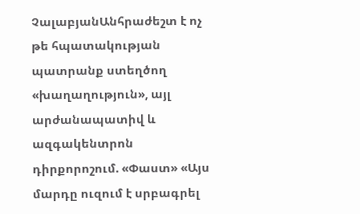ՉալաբյանԱնհրաժեշտ է ոչ թե հպատակության պատրանք ստեղծող «խաղաղություն», այլ արժանապատիվ և ազգակենտրոն դիրքորոշում. «Փաստ» «Այս մարդը ուզում է սրբագրել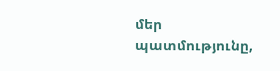մեր պատմությունը,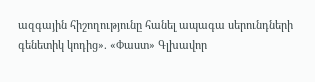ազգային հիշողությունը հանել ապագա սերունդների գենետիկ կոդից». «Փաստ» Գլխավոր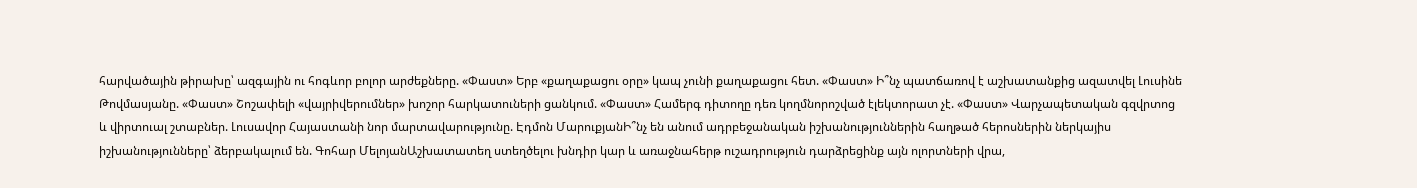հարվածային թիրախը՝ ազգային ու հոգևոր բոլոր արժեքները. «Փաստ» Երբ «քաղաքացու օրը» կապ չունի քաղաքացու հետ. «Փաստ» Ի՞նչ պատճառով է աշխատանքից ազատվել Լուսինե Թովմասյանը. «Փաստ» Շոշափելի «վայրիվերումներ» խոշոր հարկատուների ցանկում. «Փաստ» Համերգ դիտողը դեռ կողմնորոշված էլեկտորատ չէ. «Փաստ» Վարչապետական գզվրտոց և վիրտուալ շտաբներ. Լուսավոր Հայաստանի նոր մարտավարությունը. Էդմոն ՄարուքյանԻ՞նչ են անում ադրբեջանական իշխանություններին հաղթած հերոսներին ներկայիս իշխանությունները՝ ձերբակալում են. Գոհար ՄելոյանԱշխատատեղ ստեղծելու խնդիր կար և առաջնահերթ ուշադրություն դարձրեցինք այն ոլորտների վրա,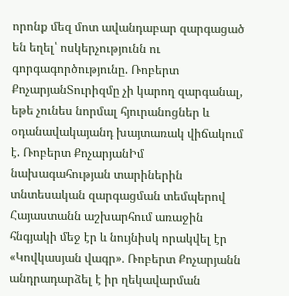որոնք մեզ մոտ ավանդաբար զարգացած են եղել՝ ոսկերչությունն ու գորգագործությունը. Ռոբերտ ՔոչարյանՏուրիզմը չի կարող զարգանալ, եթե չունես նորմալ հյուրանոցներ և օդանավակայանդ խայտառակ վիճակում է. Ռոբերտ ՔոչարյանԻմ նախագահության տարիներին տնտեսական զարգացման տեմպերով Հայաստանն աշխարհում առաջին հնգյակի մեջ էր և նույնիսկ որակվել էր «Կովկասյան վագր»․ Ռոբերտ Քոչարյանն անդրադարձել է իր ղեկավարման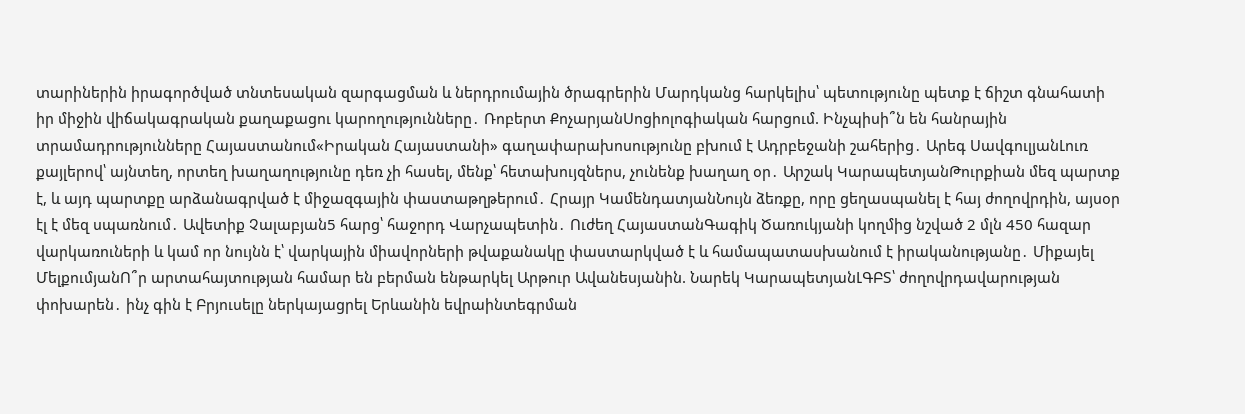տարիներին իրագործված տնտեսական զարգացման և ներդրումային ծրագրերին Մարդկանց հարկելիս՝ պետությունը պետք է ճիշտ գնահատի իր միջին վիճակագրական քաղաքացու կարողությունները․ Ռոբերտ ՔոչարյանՍոցիոլոգիական հարցում. Ինչպիսի՞ն են հանրային տրամադրությունները Հայաստանում«Իրական Հայաստանի» գաղափարախոսությունը բխում է Ադրբեջանի շահերից․ Արեգ ՍավգուլյանԼուռ քայլերով՝ այնտեղ, որտեղ խաղաղությունը դեռ չի հասել, մենք՝ հետախույզներս, չունենք խաղաղ օր․ Արշակ ԿարապետյանԹուրքիան մեզ պարտք է, և այդ պարտքը արձանագրված է միջազգային փաստաթղթերում․ Հրայր ԿամենդատյանՆույն ձեռքը, որը ցեղասպանել է հայ ժողովրդին, այսօր էլ է մեզ սպառնում․ Ավետիք Չալաբյան5 հարց՝ հաջորդ Վարչապետին․ Ուժեղ ՀայաստանԳագիկ Ծառուկյանի կողմից նշված 2 մլն 450 հազար վարկառուների և կամ որ նույնն է՝ վարկային միավորների թվաքանակը փաստարկված է և համապատասխանում է իրականությանը․ Միքայել ՄելքումյանՈ՞ր արտահայտության համար են բերման ենթարկել Արթուր Ավանեսյանին. Նարեկ ԿարապետյանԼԳԲՏ՝ ժողովրդավարության փոխարեն․ ինչ գին է Բրյուսելը ներկայացրել Երևանին եվրաինտեգրման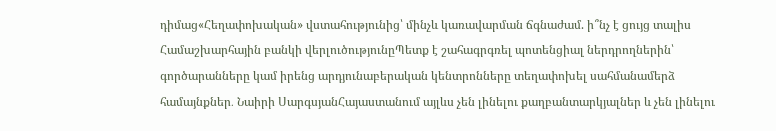դիմաց«Հեղափոխական» վստահությունից՝ մինչև կառավարման ճգնաժամ. ի՞նչ է ցույց տալիս Համաշխարհային բանկի վերլուծությունըՊետք է շահագրգռել պոտենցիալ ներդրողներին՝ գործարանները կամ իրենց արդյունաբերական կենտրոնները տեղափոխել սահմանամերձ համայնքներ․ Նաիրի ՍարգսյանՀայաստանում այլևս չեն լինելու քաղբանտարկյալներ և չեն լինելու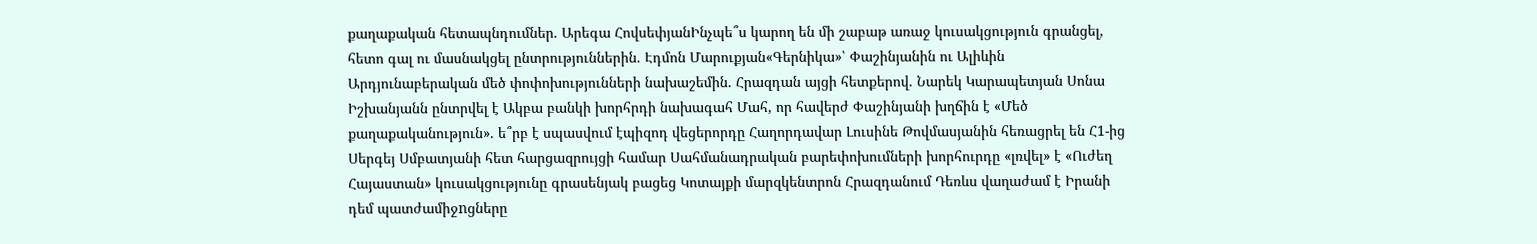քաղաքական հետապնդումներ. Արեգա ՀովսեփյանԻնչպե՞ս կարող են մի շաբաթ առաջ կուսակցություն գրանցել, հետո գալ ու մասնակցել ընտրություններին. Էդմոն Մարուքյան«Գերնիկա»՝ Փաշինյանին ու Ալիևին Արդյունաբերական մեծ փոփոխությունների նախաշեմին. Հրազդան այցի հետքերով. Նարեկ Կարապետյան Սոնա Իշխանյանն ընտրվել է Ակբա բանկի խորհրդի նախագահ Մահ, որ հավերժ Փաշինյանի խղճին է «Մեծ քաղաքականություն». ե՞րբ է սպասվում էպիզոդ վեցերորդը Հաղորդավար Լուսինե Թովմասյանին հեռացրել են Հ1-ից Սերգեյ Սմբատյանի հետ հարցազրույցի համար Սահմանադրական բարեփոխումների խորհուրդը «լռվել» է «Ուժեղ Հայաստան» կուսակցությունը գրասենյակ բացեց Կոտայքի մարզկենտրոն Հրազդանում Դեռևս վաղաժամ է Իրանի դեմ պատժամիջnցները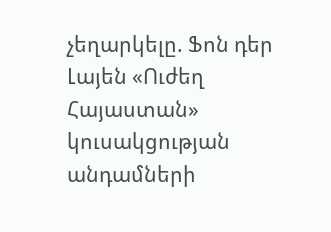չեղարկելը. Ֆոն դեր Լայեն «Ուժեղ Հայաստան» կուսակցության անդամների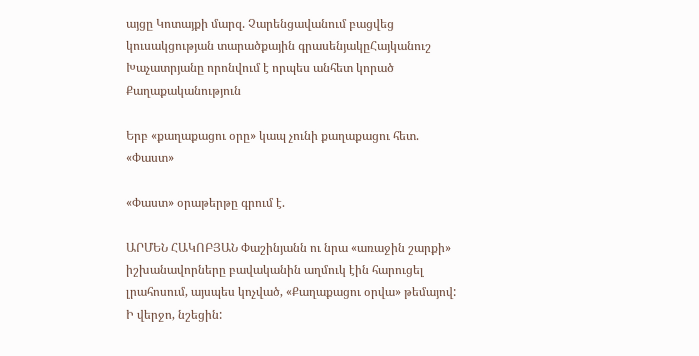այցը Կոտայքի մարզ. Չարենցավանում բացվեց կուսակցության տարածքային գրասենյակըՀայկանուշ Խաչատրյանը որոնվում է որպես անհետ կորած
Քաղաքականություն

Երբ «քաղաքացու օրը» կապ չունի քաղաքացու հետ. «Փաստ»

«Փաստ» օրաթերթը գրում է.

ԱՐՄԵՆ ՀԱԿՈԲՅԱՆ Փաշինյանն ու նրա «առաջին շարքի» իշխանավորները բավականին աղմուկ էին հարուցել լրահոսում, այսպես կոչված, «Քաղաքացու օրվա» թեմայով: Ի վերջո, նշեցին: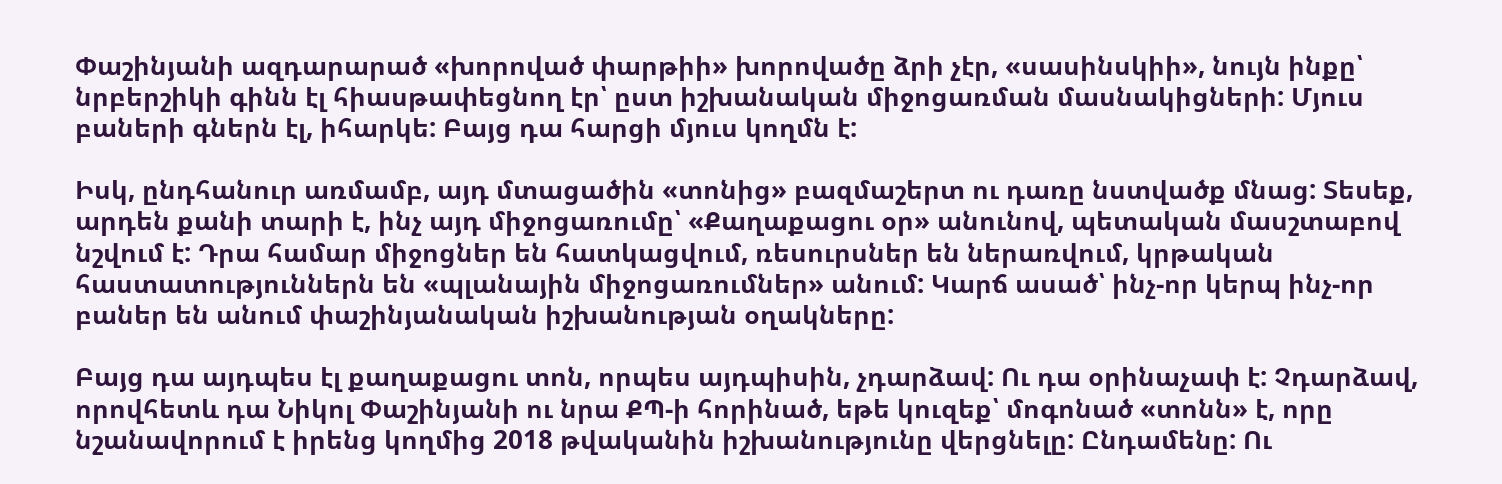Փաշինյանի ազդարարած «խորոված փարթիի» խորովածը ձրի չէր, «սասինսկիի», նույն ինքը՝ նրբերշիկի գինն էլ հիասթափեցնող էր՝ ըստ իշխանական միջոցառման մասնակիցների: Մյուս բաների գներն էլ, իհարկե: Բայց դա հարցի մյուս կողմն է:

Իսկ, ընդհանուր առմամբ, այդ մտացածին «տոնից» բազմաշերտ ու դառը նստվածք մնաց: Տեսեք, արդեն քանի տարի է, ինչ այդ միջոցառումը՝ «Քաղաքացու օր» անունով, պետական մասշտաբով նշվում է: Դրա համար միջոցներ են հատկացվում, ռեսուրսներ են ներառվում, կրթական հաստատություններն են «պլանային միջոցառումներ» անում: Կարճ ասած՝ ինչ-որ կերպ ինչ-որ բաներ են անում փաշինյանական իշխանության օղակները:

Բայց դա այդպես էլ քաղաքացու տոն, որպես այդպիսին, չդարձավ: Ու դա օրինաչափ է: Չդարձավ, որովհետև դա Նիկոլ Փաշինյանի ու նրա ՔՊ-ի հորինած, եթե կուզեք՝ մոգոնած «տոնն» է, որը նշանավորում է իրենց կողմից 2018 թվականին իշխանությունը վերցնելը: Ընդամենը: Ու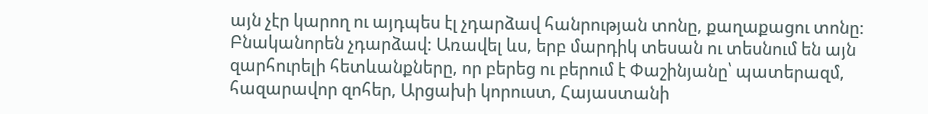այն չէր կարող ու այդպես էլ չդարձավ հանրության տոնը, քաղաքացու տոնը: Բնականորեն չդարձավ: Առավել ևս, երբ մարդիկ տեսան ու տեսնում են այն զարհուրելի հետևանքները, որ բերեց ու բերում է Փաշինյանը՝ պատերազմ, հազարավոր զոհեր, Արցախի կորուստ, Հայաստանի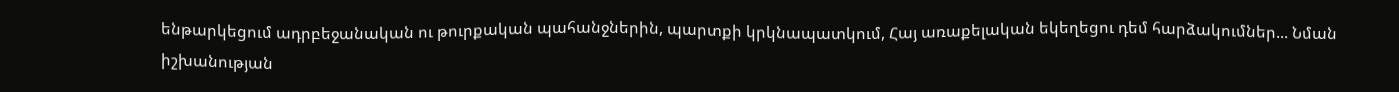ենթարկեցում ադրբեջանական ու թուրքական պահանջներին, պարտքի կրկնապատկում, Հայ առաքելական եկեղեցու դեմ հարձակումներ... Նման իշխանության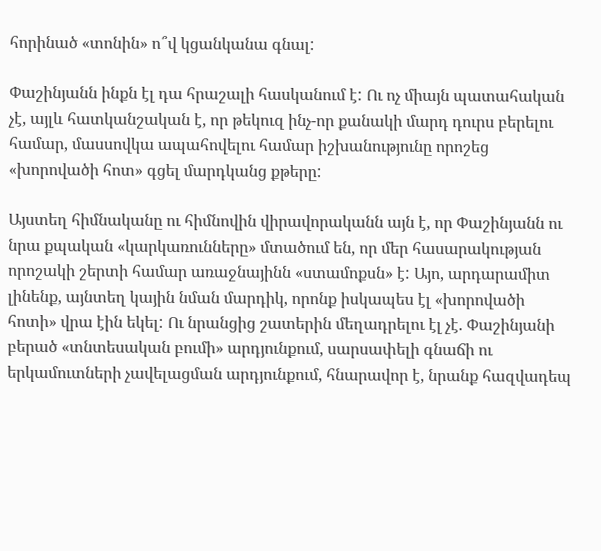հորինած «տոնին» ո՞վ կցանկանա գնալ:

Փաշինյանն ինքն էլ դա հրաշալի հասկանում է: Ու ոչ միայն պատահական չէ, այլև հատկանշական է, որ թեկուզ ինչ-որ քանակի մարդ դուրս բերելու համար, մասսովկա ապահովելու համար իշխանությունը որոշեց «խորովածի հոտ» գցել մարդկանց քթերը:

Այստեղ հիմնականը ու հիմնովին վիրավորականն այն է, որ Փաշինյանն ու նրա քպական «կարկառունները» մտածում են, որ մեր հասարակության որոշակի շերտի համար առաջնայինն «ստամոքսն» է: Այո, արդարամիտ լինենք, այնտեղ կային նման մարդիկ, որոնք իսկապես էլ «խորովածի հոտի» վրա էին եկել: Ու նրանցից շատերին մեղադրելու էլ չէ. Փաշինյանի բերած «տնտեսական բումի» արդյունքում, սարսափելի գնաճի ու երկամուտների չավելացման արդյունքում, հնարավոր է, նրանք հազվադեպ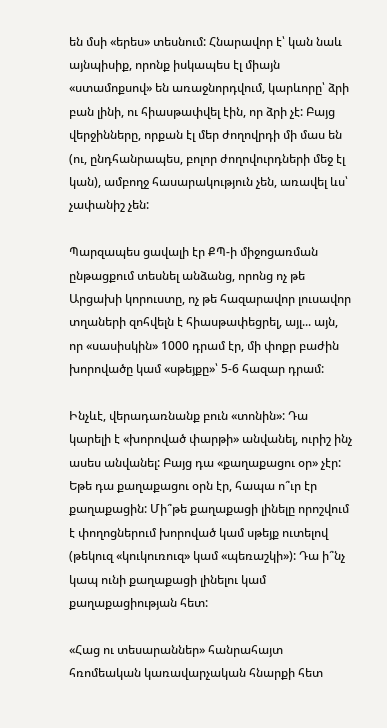են մսի «երես» տեսնում: Հնարավոր է՝ կան նաև այնպիսիք, որոնք իսկապես էլ միայն «ստամոքսով» են առաջնորդվում, կարևորը՝ ձրի բան լինի, ու հիասթափվել էին, որ ձրի չէ: Բայց վերջինները, որքան էլ մեր ժողովրդի մի մաս են (ու, ընդհանրապես, բոլոր ժողովուրդների մեջ էլ կան), ամբողջ հասարակություն չեն, առավել ևս՝ չափանիշ չեն:

Պարզապես ցավալի էր ՔՊ-ի միջոցառման ընթացքում տեսնել անձանց, որոնց ոչ թե Արցախի կորուստը, ոչ թե հազարավոր լուսավոր տղաների զոհվելն է հիասթափեցրել, այլ... այն, որ «սասիսկին» 1000 դրամ էր, մի փոքր բաժին խորովածը կամ «սթեյքը»՝ 5-6 հազար դրամ:

Ինչևէ, վերադառնանք բուն «տոնին»: Դա կարելի է «խորոված փարթի» անվանել, ուրիշ ինչ ասես անվանել: Բայց դա «քաղաքացու օր» չէր: Եթե դա քաղաքացու օրն էր, հապա ո՞ւր էր քաղաքացին: Մի՞թե քաղաքացի լինելը որոշվում է փողոցներում խորոված կամ սթեյք ուտելով (թեկուզ «կուկուռուզ» կամ «պեռաշկի»): Դա ի՞նչ կապ ունի քաղաքացի լինելու կամ քաղաքացիության հետ:

«Հաց ու տեսարաններ» հանրահայտ հռոմեական կառավարչական հնարքի հետ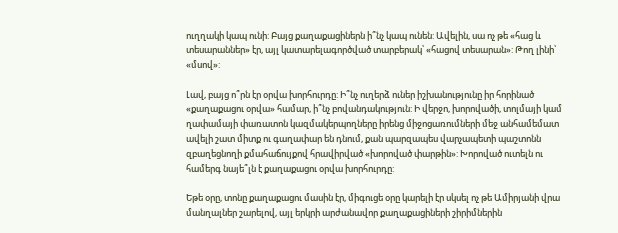ուղղակի կապ ունի: Բայց քաղաքացիներն ի՞նչ կապ ունեն: Ավելին, սա ոչ թե «հաց և տեսարաններ» էր, այլ կատարելագործված տարբերակ՝ «հացով տեսարան»: Թող լինի՝ «մսով»:

Լավ, բայց ո՞րն էր օրվա խորհուրդը: Ի՞նչ ուղերձ ուներ իշխանությունը իր հորինած «քաղաքացու օրվա» համար, ի՞նչ բովանդակություն: Ի վերջո, խորովածի, տոլմայի կամ ղափամայի փառատոն կազմակերպողները իրենց միջոցառումների մեջ անհամեմատ ավելի շատ միտք ու գաղափար են դնում, քան պարզապես վարչապետի պաշտոնն զբաղեցնողի քմահաճույքով հրավիրված «խորոված փարթին»: Խորոված ուտելն ու համերգ նայե՞լն է քաղաքացու օրվա խորհուրդը:

Եթե օրը, տոնը քաղաքացու մասին էր, միգուցե օրը կարելի էր սկսել ոչ թե Ամիրյանի վրա մանղալներ շարելով, այլ երկրի արժանավոր քաղաքացիների շիրիմներին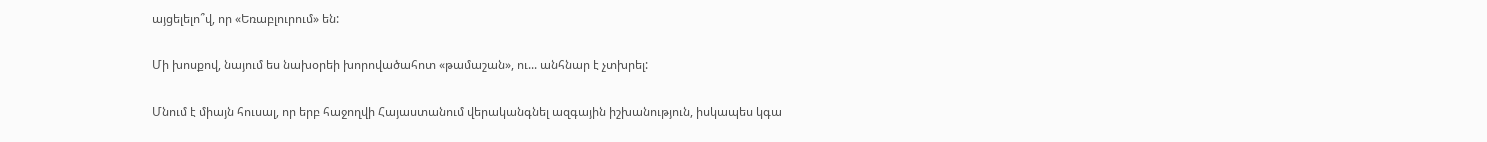այցելելո՞վ, որ «Եռաբլուրում» են:

Մի խոսքով, նայում ես նախօրեի խորովածահոտ «թամաշան», ու... անհնար է չտխրել:

Մնում է միայն հուսալ, որ երբ հաջողվի Հայաստանում վերականգնել ազգային իշխանություն, իսկապես կգա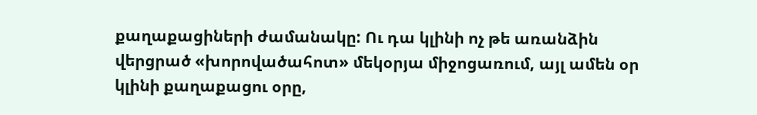քաղաքացիների ժամանակը: Ու դա կլինի ոչ թե առանձին վերցրած «խորովածահոտ» մեկօրյա միջոցառում, այլ ամեն օր կլինի քաղաքացու օրը,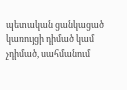պետական ցանկացած կառույցի դիմած կամ չդիմած, սահմանում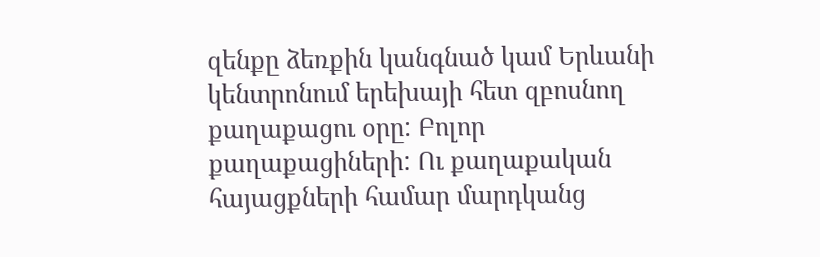զենքը ձեռքին կանգնած կամ Երևանի կենտրոնում երեխայի հետ զբոսնող քաղաքացու օրը: Բոլոր քաղաքացիների: Ու քաղաքական հայացքների համար մարդկանց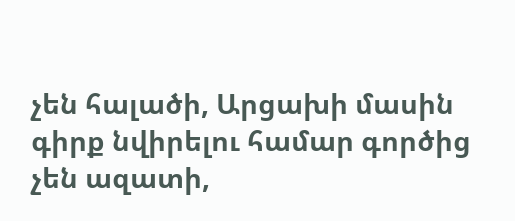չեն հալածի, Արցախի մասին գիրք նվիրելու համար գործից չեն ազատի,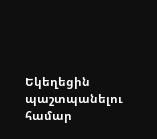Եկեղեցին պաշտպանելու համար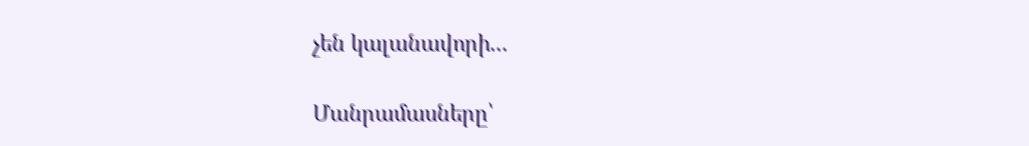չեն կալանավորի...

Մանրամասները՝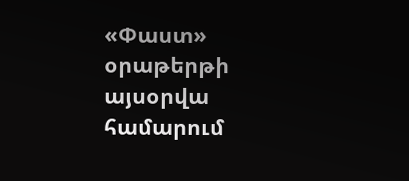«Փաստ» օրաթերթի այսօրվա համարում